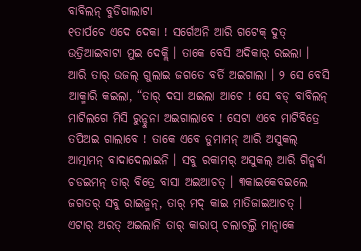ବାବିଲନ୍ ବୁଡିଗାଲାଟା
୧ତାର୍ପଚେ ଏଦେ ଦେକା ! ସର୍ଗେଅନି ଆରି ଗଟେକ୍ ଦୁତ୍ ଉତ୍ରିଆଇବାଟା ମୁଇ ଦେକ୍ଲି । ତାକେ ବେସି ଅଦିକାର୍ ରଇଲା । ଆରି ତାର୍ ଉଜଲ୍ ଗୁଲାଇ ଜଗତେ ବର୍ତି ଅଇଗାଲା । ୨ ସେ ବେସି ଆକ୍ମାରି କଇଲା, “ତାର୍ ଦସା ଅଇଲା ଆଚେ ! ସେ ବଡ୍ ବାବିଲନ୍ ମାଟିଲଗେ ମିସି ରୁନ୍ଚୁନା ଅଇଗାଲାବେ ! ସେଟା ଏବେ ମାଟିବିତ୍ରେ ତପିଅଇ ଗାଲାବେ ! ତାକେ ଏବେ ଡୁମାମନ୍ ଆରି ଅସୁକଲ୍ ଆତ୍ମାମନ୍ ବାଦାଦେଲାଇନି । ସବୁ ରକାମର୍ ଅସୁକଲ୍ ଆରି ଗିନ୍କର୍ବା ଚଡଇମନ୍ ତାର୍ ବିତ୍ରେ ବାସା ଅଇଆଚତ୍ । ୩କାଇକେବଇଲେ ଜଗତର୍ ସବୁ ରାଇଜ୍ମନ୍, ତାର୍ ମଦ୍ କାଇ ମାତିଜାଇଆଚତ୍ । ଏଟାର୍ ଅରତ୍ ଅଇଲାନି ତାର୍ କାରାପ୍ ଚଲାଚଲ୍ତି ମାନ୍ବାକେ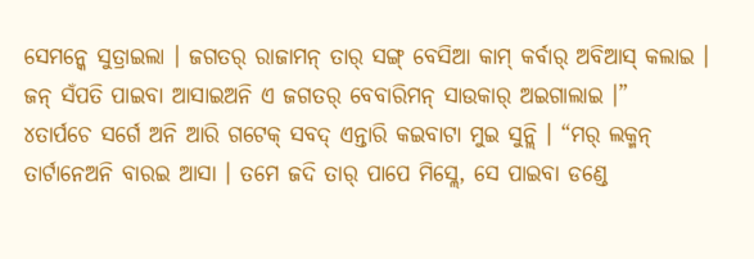ସେମନ୍କେ ସୁତ୍ରାଇଲା । ଜଗତର୍ ରାଜାମନ୍ ତାର୍ ସଙ୍ଗ୍ ବେସିଆ କାମ୍ କର୍ବାର୍ ଅବିଆସ୍ କଲାଇ । ଜନ୍ ସଁପତି ପାଇବା ଆସାଇଅନି ଏ ଜଗତର୍ ବେବାରିମନ୍ ସାଉକାର୍ ଅଇଗାଲାଇ ।”
୪ତାର୍ପଚେ ସର୍ଗେ ଅନି ଆରି ଗଟେକ୍ ସବଦ୍ ଏନ୍ତାରି କଇବାଟା ମୁଇ ସୁନ୍ଲି । “ମର୍ ଲକ୍ମନ୍ ତାର୍ଟାନେଅନି ବାରଇ ଆସା । ତମେ ଜଦି ତାର୍ ପାପେ ମିସ୍ଲେ, ସେ ପାଇବା ଡଣ୍ଡେ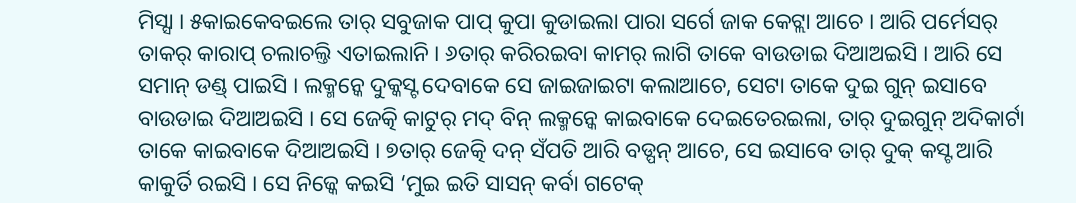ମିସ୍ସା । ୫କାଇକେବଇଲେ ତାର୍ ସବୁଜାକ ପାପ୍ କୁପା କୁଡାଇଲା ପାରା ସର୍ଗେ ଜାକ କେଟ୍ଲା ଆଚେ । ଆରି ପର୍ମେସର୍ ତାକର୍ କାରାପ୍ ଚଲାଚଲ୍ତି ଏତାଇଲାନି । ୬ତାର୍ କରିରଇବା କାମର୍ ଲାଗି ତାକେ ବାଉଡାଇ ଦିଆଅଇସି । ଆରି ସେ ସମାନ୍ ଡଣ୍ଡ୍ ପାଇସି । ଲକ୍ମନ୍କେ ଦୁକ୍କସ୍ଟ ଦେବାକେ ସେ ଜାଇଜାଇଟା କଲାଆଚେ, ସେଟା ତାକେ ଦୁଇ ଗୁନ୍ ଇସାବେ ବାଉଡାଇ ଦିଆଅଇସି । ସେ ଜେତ୍କି କାଟୁର୍ ମଦ୍ ବିନ୍ ଲକ୍ମନ୍କେ କାଇବାକେ ଦେଇତେରଇଲା, ତାର୍ ଦୁଇଗୁନ୍ ଅଦିକାର୍ଟା ତାକେ କାଇବାକେ ଦିଆଅଇସି । ୭ତାର୍ ଜେତ୍କି ଦନ୍ ସଁପତି ଆରି ବଡ୍ପନ୍ ଆଚେ, ସେ ଇସାବେ ତାର୍ ଦୁକ୍ କସ୍ଟ ଆରି କାକୁର୍ତି ରଇସି । ସେ ନିଜ୍କେ କଇସି ‘ମୁଇ ଇତି ସାସନ୍ କର୍ବା ଗଟେକ୍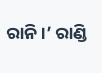ରାନି ।’ ରାଣ୍ଡି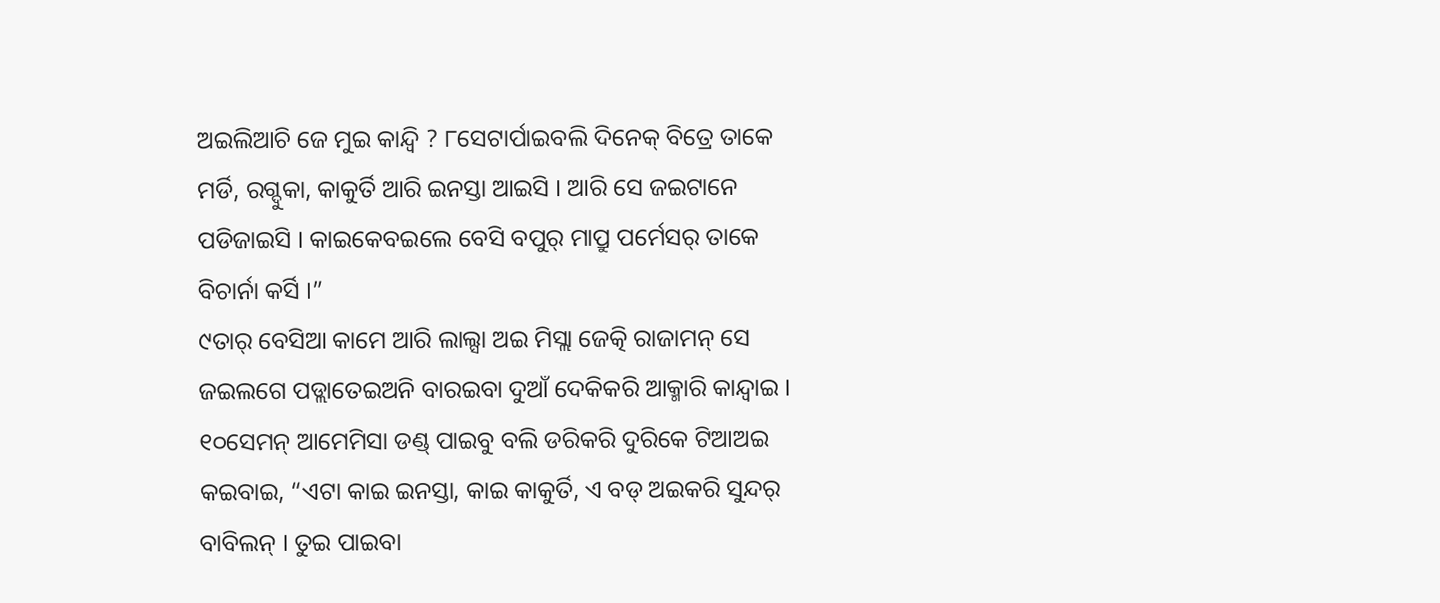ଅଇଲିଆଚି ଜେ ମୁଇ କାନ୍ଦ୍ବି ? ୮ସେଟାର୍ପାଇବଲି ଦିନେକ୍ ବିତ୍ରେ ତାକେ ମର୍ଡି, ରଗ୍ଦୁକା, କାକୁର୍ତି ଆରି ଇନସ୍ତା ଆଇସି । ଆରି ସେ ଜଇଟାନେ ପଡିଜାଇସି । କାଇକେବଇଲେ ବେସି ବପୁର୍ ମାପ୍ରୁ ପର୍ମେସର୍ ତାକେ ବିଚାର୍ନା କର୍ସି ।”
୯ତାର୍ ବେସିଆ କାମେ ଆରି ଲାଲ୍ସା ଅଇ ମିସ୍ଲା ଜେତ୍କି ରାଜାମନ୍ ସେ ଜଇଲଗେ ପଡ୍ଲାତେଇଅନି ବାରଇବା ଦୁଆଁ ଦେକିକରି ଆକ୍ମାରି କାନ୍ଦ୍ବାଇ । ୧୦ସେମନ୍ ଆମେମିସା ଡଣ୍ଡ୍ ପାଇବୁ ବଲି ଡରିକରି ଦୁରିକେ ଟିଆଅଇ କଇବାଇ, “ଏଟା କାଇ ଇନସ୍ତା, କାଇ କାକୁର୍ତି, ଏ ବଡ୍ ଅଇକରି ସୁନ୍ଦର୍ ବାବିଲନ୍ । ତୁଇ ପାଇବା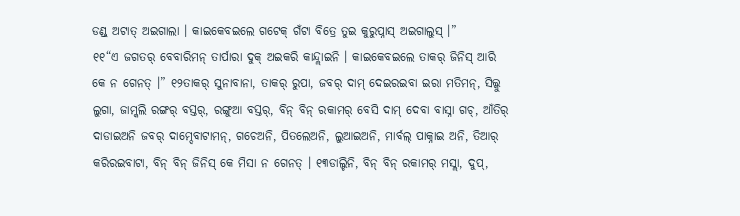ଡଣ୍ଡ୍ ଅଟାତ୍ ଅଇଗାଲା । କାଇକେବଇଲେ ଗଟେକ୍ ଗଁଟା ବିତ୍ରେ ତୁଇ କୁରୁପ୍ନାସ୍ ଅଇଗାଲୁସ୍ ।”
୧୧“ଏ ଜଗତର୍ ବେବାରିମନ୍ ତାର୍ପାରା ଦୁକ୍ ଅଇକରି କାନ୍ଦ୍ଲାଇନି । କାଇକେବଇଲେ ତାକର୍ ଜିନିସ୍ ଆରି କେ ନ ଗେନତ୍ ।” ୧୨ତାକର୍ ସୁନାବାନା, ତାକର୍ ରୁପା, ଜବର୍ ଦାମ୍ ଦେଇରଇବା ଇରା ମତିମନ୍, ସିଲ୍କୁ ଲୁଗା, ଜାମ୍କଲି ରଙ୍ଗର୍ ବସ୍ତର୍, ରଙ୍ଗୁଆ ବସ୍ତର୍, ବିନ୍ ବିନ୍ ରକାମର୍ ବେସି ଦାମ୍ ଦେବା ବାସ୍ନା ଗଚ୍, ଆଁତିର୍ ଦାଡାଇଅନି ଜବର୍ ଦାମ୍ଦେବାଟାମନ୍, ଗଚେଅନି, ପିତଲେଅନି, ଲୁଆଇଅନି, ମାର୍ବଲ୍ ପାକ୍ନାଇ ଅନି, ତିଆର୍ କରିରଇବାଟା, ବିନ୍ ବିନ୍ ଜିନିସ୍ କେ ମିସା ନ ଗେନତ୍ । ୧୩ଡାଲ୍ଚିନି, ବିନ୍ ବିନ୍ ରକାମର୍ ମସ୍ଲା, ଦୁପ୍,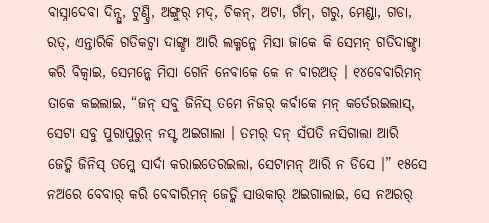ବାସ୍ନାଦେବା ଦିନ୍ସୁ, ଟୁଣ୍ଡ୍ରି, ଅଙ୍ଗୁର୍ ମଦ୍, ଚିକନ୍, ଅଟା, ଗଁମ୍, ଗରୁ, ମେଣ୍ଡା, ଗଡା, ରତ୍, ଏନ୍ତାରିକି ଗତିକଟ୍ବା ଦାଙ୍ଗ୍ଡା ଆରି ଲକ୍ମନ୍କେ ମିସା ଜାକେ କି ସେମନ୍ ଗତିଦାଙ୍ଗ୍ଡା କରି ବିକ୍ବାଇ, ସେମନ୍କେ ମିସା ଗେନି ନେବାକେ କେ ନ ବାରଅତ୍ । ୧୪ବେବାରିମନ୍ ତାକେ କଇଲାଇ, “ଜନ୍ ସବୁ ଜିନିସ୍ ତମେ ନିଜର୍ କର୍ବାକେ ମନ୍ କର୍ତେରଇଲାସ୍, ସେଟା ସବୁ ପୁରାପୁରୁନ୍ ନସ୍ଟ ଅଇଗାଲା । ତମର୍ ଦନ୍ ସଁପତି ନସିଗାଲା ଆରି ଜେତ୍କି ଜିନିସ୍ ତମ୍କେ ସାର୍ଦା କରାଇତେରଇଲା, ସେଟାମନ୍ ଆରି ନ ଡିସେ ।” ୧୫ସେ ନଅରେ ବେବାର୍ କରି ବେବାରିମନ୍ ଜେତ୍କି ସାଉକାର୍ ଅଇଗାଲାଇ, ସେ ନଅରର୍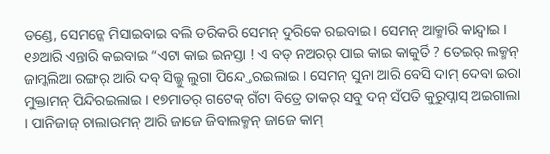ଡଣ୍ଡେ, ସେମନ୍କେ ମିସାଇବାଇ ବଲି ଡରିକରି ସେମନ୍ ଦୁରିକେ ରଇବାଇ । ସେମନ୍ ଆକ୍ମାରି କାନ୍ଦ୍ବାଇ । ୧୬ଆରି ଏନ୍ତାରି କଇବାଇ “ଏଟା କାଇ ଇନସ୍ତା ! ଏ ବଡ୍ ନଅରର୍ ପାଇ କାଇ କାକୁର୍ତି ? ତେଇର୍ ଲକ୍ମନ୍ ଜାମ୍କଲିଆ ରଙ୍ଗର୍ ଆରି ଦବ୍ ସିଲ୍କୁ ଲୁଗା ପିନ୍ଦ୍ତେରଇଲାଇ । ସେମନ୍ ସୁନା ଆରି ବେସି ଦାମ୍ ଦେବା ଇରା ମୁକ୍ତାମନ୍ ପିନ୍ଦିରଇଲାଇ । ୧୭ମାତର୍ ଗଟେକ୍ ଗଁଟା ବିତ୍ରେ ତାକର୍ ସବୁ ଦନ୍ ସଁପତି କୁରୁପ୍ନାସ୍ ଅଇଗାଲା । ପାନିଜାଜ୍ ଚାଲାଉମନ୍ ଆରି ଜାଜେ ଜିବାଲକ୍ମନ୍ ଜାଜେ କାମ୍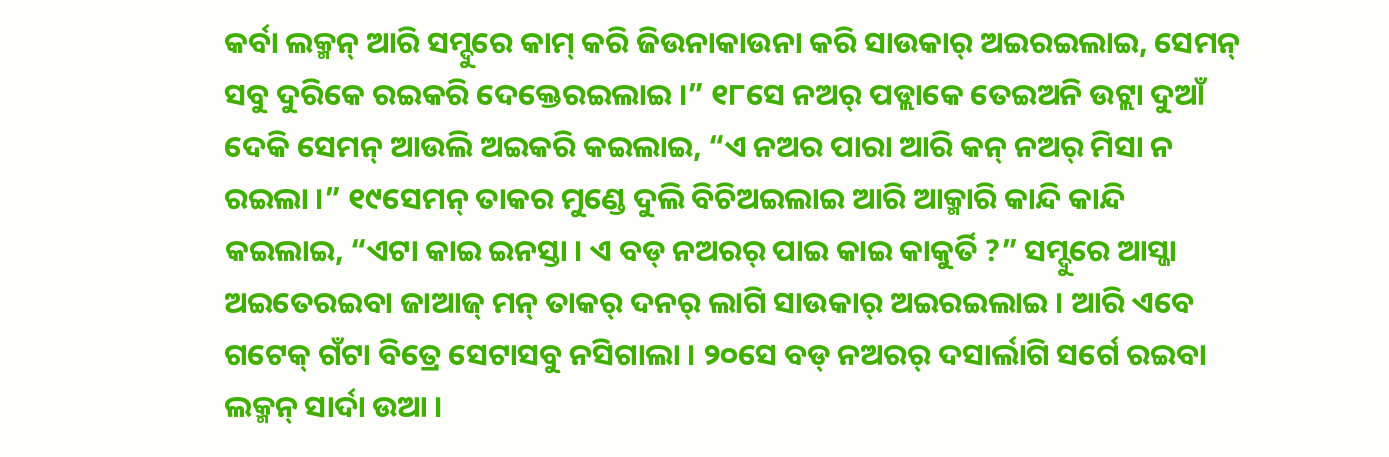କର୍ବା ଲକ୍ମନ୍ ଆରି ସମ୍ଦୁରେ କାମ୍ କରି ଜିଉନାକାଉନା କରି ସାଉକାର୍ ଅଇରଇଲାଇ, ସେମନ୍ ସବୁ ଦୁରିକେ ରଇକରି ଦେକ୍ତେରଇଲାଇ ।” ୧୮ସେ ନଅର୍ ପଡ୍ଲାକେ ତେଇଅନି ଉଟ୍ଲା ଦୁଆଁ ଦେକି ସେମନ୍ ଆଉଲି ଅଇକରି କଇଲାଇ, “ଏ ନଅର ପାରା ଆରି କନ୍ ନଅର୍ ମିସା ନ ରଇଲା ।” ୧୯ସେମନ୍ ତାକର ମୁଣ୍ଡେ ଦୁଲି ବିଚିଅଇଲାଇ ଆରି ଆକ୍ମାରି କାନ୍ଦି କାନ୍ଦି କଇଲାଇ, “ଏଟା କାଇ ଇନସ୍ତା । ଏ ବଡ୍ ନଅରର୍ ପାଇ କାଇ କାକୁର୍ତି ?” ସମ୍ଦୁରେ ଆସ୍ଜା ଅଇତେରଇବା ଜାଆଜ୍ ମନ୍ ତାକର୍ ଦନର୍ ଲାଗି ସାଉକାର୍ ଅଇରଇଲାଇ । ଆରି ଏବେ ଗଟେକ୍ ଗଁଟା ବିତ୍ରେ ସେଟାସବୁ ନସିଗାଲା । ୨୦ସେ ବଡ୍ ନଅରର୍ ଦସାର୍ଲାଗି ସର୍ଗେ ରଇବା ଲକ୍ମନ୍ ସାର୍ଦା ଉଆ ।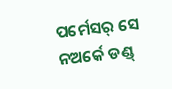ପର୍ମେସର୍ ସେ ନଅର୍କେ ଡଣ୍ଡ୍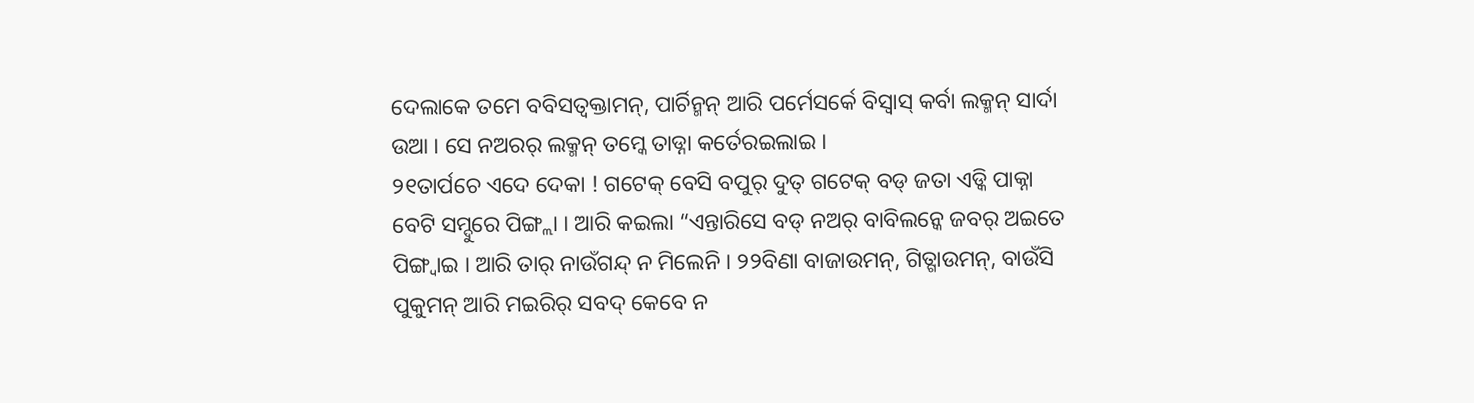ଦେଲାକେ ତମେ ବବିସତ୍ବକ୍ତାମନ୍, ପାର୍ଚିନ୍ମନ୍ ଆରି ପର୍ମେସର୍କେ ବିସ୍ବାସ୍ କର୍ବା ଲକ୍ମନ୍ ସାର୍ଦା ଉଆ । ସେ ନଅରର୍ ଲକ୍ମନ୍ ତମ୍କେ ତାଡ୍ନା କର୍ତେରଇଲାଇ ।
୨୧ତାର୍ପଚେ ଏଦେ ଦେକା ! ଗଟେକ୍ ବେସି ବପୁର୍ ଦୁତ୍ ଗଟେକ୍ ବଡ୍ ଜତା ଏଡ୍କି ପାକ୍ନା ବେଟି ସମ୍ଦୁରେ ପିଙ୍ଗ୍ଲା । ଆରି କଇଲା “ଏନ୍ତାରିସେ ବଡ୍ ନଅର୍ ବାବିଲନ୍କେ ଜବର୍ ଅଇତେ ପିଙ୍ଗ୍ବାଇ । ଆରି ତାର୍ ନାଉଁଗନ୍ଦ୍ ନ ମିଲେନି । ୨୨ବିଣା ବାଜାଉମନ୍, ଗିତ୍ଗାଉମନ୍, ବାଉଁସି ପୁକୁମନ୍ ଆରି ମଇରିର୍ ସବଦ୍ କେବେ ନ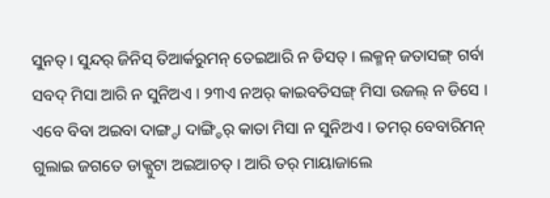ସୁନତ୍ । ସୁନ୍ଦର୍ ଜିନିସ୍ ତିଆର୍କରୁମନ୍ ତେଇଆରି ନ ଡିସତ୍ । ଲକ୍ମନ୍ ଜତାସଙ୍ଗ୍ ଗର୍ବା ସବଦ୍ ମିସା ଆରି ନ ସୁନିଅଏ । ୨୩ଏ ନଅର୍ କାଇବତିସଙ୍ଗ୍ ମିସା ଉଜଲ୍ ନ ଡିସେ । ଏବେ ବିବା ଅଇବା ଦାଙ୍ଗ୍ଡା ଦାଙ୍ଗ୍ଡିର୍ କାତା ମିସା ନ ସୁନିଅଏ । ତମର୍ ବେବାରିମନ୍ ଗୁଲାଇ ଜଗତେ ଡାକ୍ପୁଟା ଅଇଆଚତ୍ । ଆରି ତର୍ ମାୟାଜାଲେ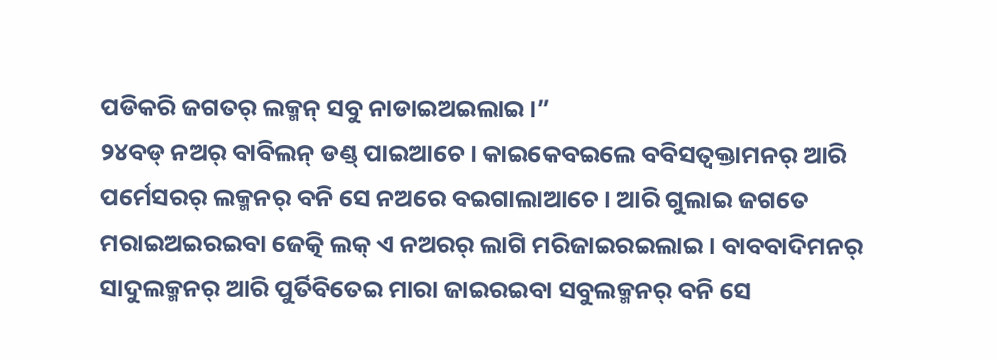ପଡିକରି ଜଗତର୍ ଲକ୍ମନ୍ ସବୁ ନାଡାଇଅଇଲାଇ ।”
୨୪ବଡ୍ ନଅର୍ ବାବିଲନ୍ ଡଣ୍ଡ୍ ପାଇଆଚେ । କାଇକେବଇଲେ ବବିସତ୍ବକ୍ତାମନର୍ ଆରି ପର୍ମେସରର୍ ଲକ୍ମନର୍ ବନି ସେ ନଅରେ ବଇଗାଲାଆଚେ । ଆରି ଗୁଲାଇ ଜଗତେ ମରାଇଅଇରଇବା ଜେତ୍କି ଲକ୍ ଏ ନଅରର୍ ଲାଗି ମରିଜାଇରଇଲାଇ । ବାବବାଦିମନର୍ ସାଦୁଲକ୍ମନର୍ ଆରି ପୁର୍ତିବିତେଇ ମାରା ଜାଇରଇବା ସବୁଲକ୍ମନର୍ ବନି ସେ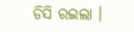ଡିସି ରଇଲା ।